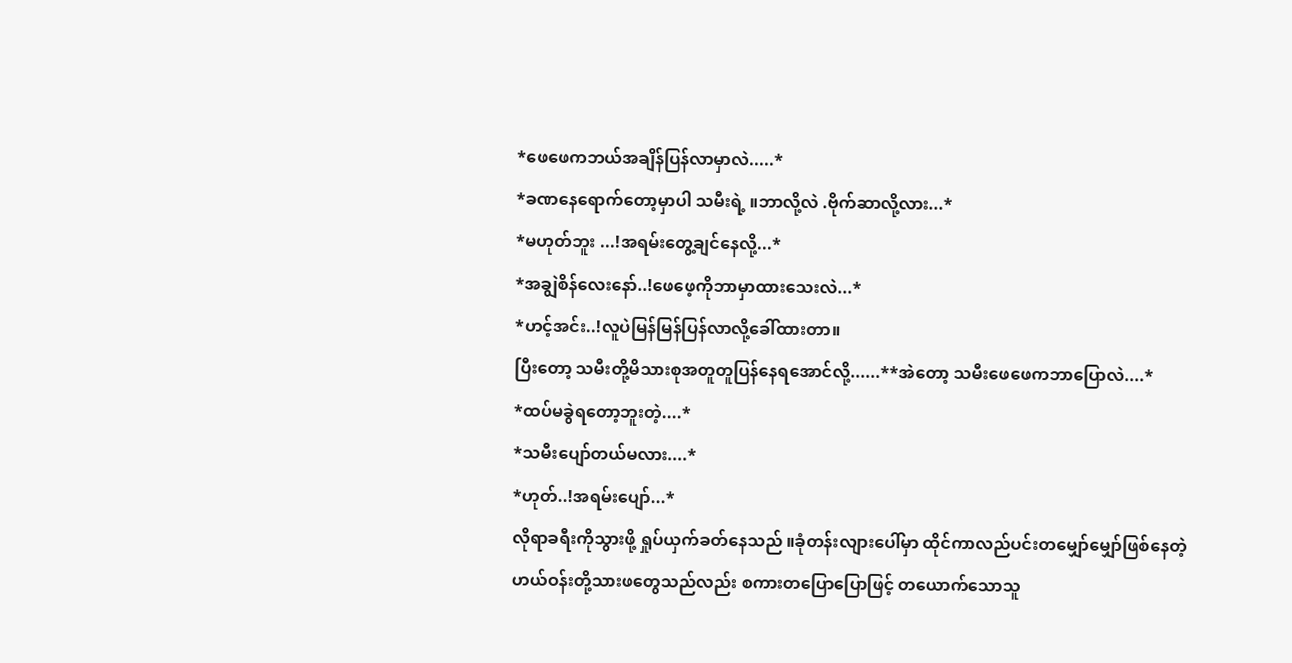*ဖေဖေကဘယ်အချိန်ပြန်လာမှာလဲ.....*
*ခဏနေရောက်တော့မှာပါ သမီးရဲ့ ။ဘာလို့လဲ .ဗိုက်ဆာလို့လား...*
*မဟုတ်ဘူး ...!အရမ်းတွေ့ချင်နေလို့...*
*အချွဲစိန်လေးနော်..!ဖေဖေ့ကိုဘာမှာထားသေးလဲ...*
*ဟင့်အင်း..!လူပဲမြန်မြန်ပြန်လာလို့ခေါ်ထားတာ။
ပြီးတော့ သမီးတို့မိသားစုအတူတူပြန်နေရအောင်လို့......**အဲတော့ သမီးဖေဖေကဘာပြောလဲ....*
*ထပ်မခွဲရတော့ဘူးတဲ့....*
*သမီးပျော်တယ်မလား....*
*ဟုတ်..!အရမ်းပျော်...*
လိုရာခရီးကိုသွားဖို့ ရှုပ်ယှက်ခတ်နေသည် ။ခုံတန်းလျားပေါ်မှာ ထိုင်ကာလည်ပင်းတမျှော်မျှော်ဖြစ်နေတဲ့ ဟယ်ဝန်းတို့သားဖတွေသည်လည်း စကားတပြောပြောဖြင့် တယောက်သောသူ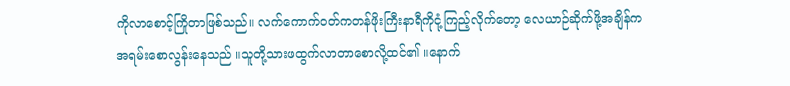ကိုလာစောင့်ကြိုတာဖြစ်သည်။ လက်ကောက်ဝတ်ကတန်ဖိုးကြီးနာရီကိုငုံ့ကြည့်လိုက်တော့ လေယာဉ်ဆိုက်ဖို့အချိန်ကအရမ်းစောလွန်းနေသည် ။သူတို့သားဖထွက်လာတာစောလို့ထင်၏ ။နောက်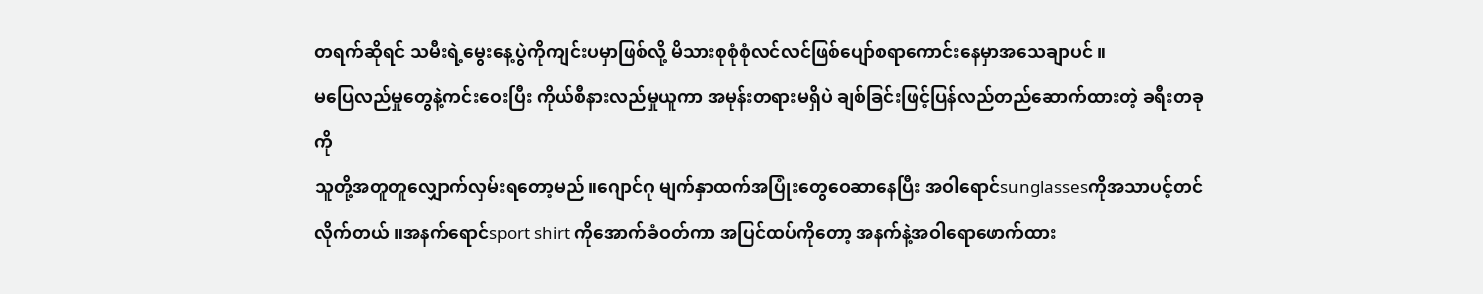တရက်ဆိုရင် သမီးရဲ့မွေးနေ့ပွဲကိုကျင်းပမှာဖြစ်လို့ မိသားစုစုံစုံလင်လင်ဖြစ်ပျော်စရာကောင်းနေမှာအသေချာပင် ။
မပြေလည်မှုတွေနဲ့ကင်းဝေးပြီး ကိုယ်စီနားလည်မှုယူကာ အမုန်းတရားမရှိပဲ ချစ်ခြင်းဖြင့်ပြန်လည်တည်ဆောက်ထားတဲ့ ခရီးတခုကို
သူတို့အတူတူလျှောက်လှမ်းရတော့မည်။ဂျောင်ဂု မျက်နှာထက်အပြုံးတွေဝေဆာနေပြီး အဝါရောင်sunglassesကိုအသာပင့်တင်လိုက်တယ် ။အနက်ရောင်sport shirt ကိုအောက်ခံဝတ်ကာ အပြင်ထပ်ကိုတော့ အနက်နဲ့အဝါရောဖောက်ထား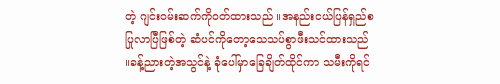တဲ့ ဂျင်းဝမ်းဆက်ကိုဝတ်ထားသည် ။အနည်းငယ်ပြန်ရှည်စပြုလာပြီဖြစ်တဲ့ ဆံပင်ကိုတော့သေသပ်စွာဖီးသင်ထားသည် ။ခန့်ညားတဲ့အသွင်နဲ့ ခုံပေါ်မှာခြေချိတ်ထိုင်ကာ သမီးကိုရင်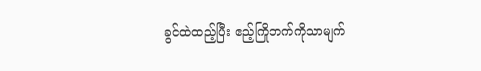ခွင်ထဲထည့်ပြီး ဧည့်ကြိုဘက်ကိုသာမျက်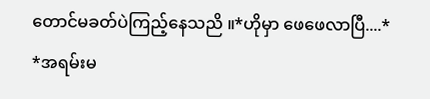တောင်မခတ်ပဲကြည့်နေသညိ ။*ဟိုမှာ ဖေဖေလာပြီ....*
*အရမ်းမ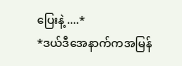ပြေးနဲ့ ....*
*ဒယ်ဒီအေနာက်ကအမြန်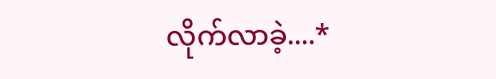လိုက်လာခဲ့....*